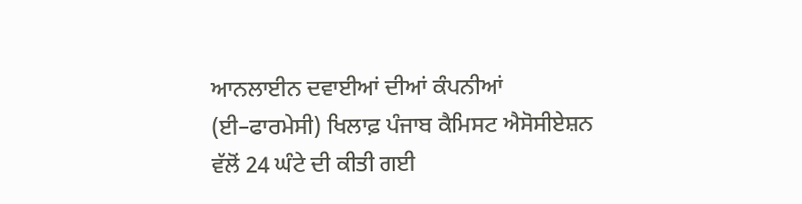ਆਨਲਾਈਨ ਦਵਾਈਆਂ ਦੀਆਂ ਕੰਪਨੀਆਂ (ਈ–ਫਾਰਮੇਸੀ) ਖਿਲਾਫ਼ ਪੰਜਾਬ ਕੈਮਿਸਟ ਐਸੋਸੀਏਸ਼ਨ ਵੱਲੋਂ 24 ਘੰਟੇ ਦੀ ਕੀਤੀ ਗਈ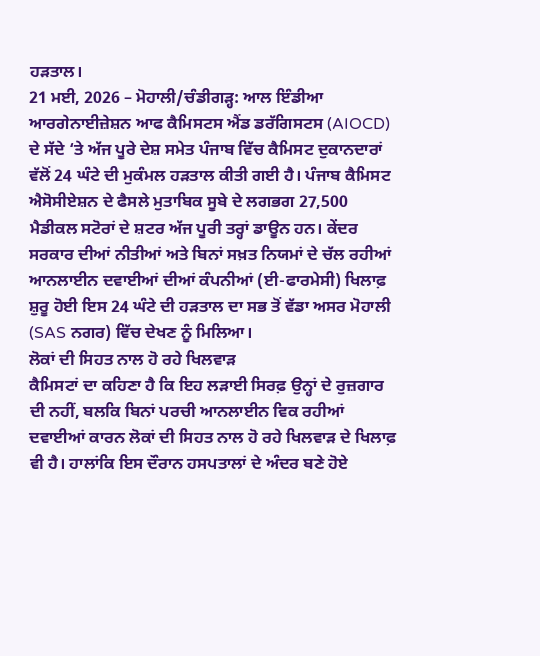ਹੜਤਾਲ।
21 ਮਈ, 2026 – ਮੋਹਾਲੀ/ਚੰਡੀਗੜ੍ਹ: ਆਲ ਇੰਡੀਆ ਆਰਗੇਨਾਈਜ਼ੇਸ਼ਨ ਆਫ ਕੈਮਿਸਟਸ ਐਂਡ ਡਰੱਗਿਸਟਸ (AIOCD) ਦੇ ਸੱਦੇ ‘ਤੇ ਅੱਜ ਪੂਰੇ ਦੇਸ਼ ਸਮੇਤ ਪੰਜਾਬ ਵਿੱਚ ਕੈਮਿਸਟ ਦੁਕਾਨਦਾਰਾਂ ਵੱਲੋਂ 24 ਘੰਟੇ ਦੀ ਮੁਕੰਮਲ ਹੜਤਾਲ ਕੀਤੀ ਗਈ ਹੈ। ਪੰਜਾਬ ਕੈਮਿਸਟ ਐਸੋਸੀਏਸ਼ਨ ਦੇ ਫੈਸਲੇ ਮੁਤਾਬਿਕ ਸੂਬੇ ਦੇ ਲਗਭਗ 27,500 ਮੈਡੀਕਲ ਸਟੋਰਾਂ ਦੇ ਸ਼ਟਰ ਅੱਜ ਪੂਰੀ ਤਰ੍ਹਾਂ ਡਾਊਨ ਹਨ। ਕੇਂਦਰ ਸਰਕਾਰ ਦੀਆਂ ਨੀਤੀਆਂ ਅਤੇ ਬਿਨਾਂ ਸਖ਼ਤ ਨਿਯਮਾਂ ਦੇ ਚੱਲ ਰਹੀਆਂ ਆਨਲਾਈਨ ਦਵਾਈਆਂ ਦੀਆਂ ਕੰਪਨੀਆਂ (ਈ-ਫਾਰਮੇਸੀ) ਖਿਲਾਫ਼ ਸ਼ੁਰੂ ਹੋਈ ਇਸ 24 ਘੰਟੇ ਦੀ ਹੜਤਾਲ ਦਾ ਸਭ ਤੋਂ ਵੱਡਾ ਅਸਰ ਮੋਹਾਲੀ (SAS ਨਗਰ) ਵਿੱਚ ਦੇਖਣ ਨੂੰ ਮਿਲਿਆ।
ਲੋਕਾਂ ਦੀ ਸਿਹਤ ਨਾਲ ਹੋ ਰਹੇ ਖਿਲਵਾੜ
ਕੈਮਿਸਟਾਂ ਦਾ ਕਹਿਣਾ ਹੈ ਕਿ ਇਹ ਲੜਾਈ ਸਿਰਫ਼ ਉਨ੍ਹਾਂ ਦੇ ਰੁਜ਼ਗਾਰ ਦੀ ਨਹੀਂ, ਬਲਕਿ ਬਿਨਾਂ ਪਰਚੀ ਆਨਲਾਈਨ ਵਿਕ ਰਹੀਆਂ ਦਵਾਈਆਂ ਕਾਰਨ ਲੋਕਾਂ ਦੀ ਸਿਹਤ ਨਾਲ ਹੋ ਰਹੇ ਖਿਲਵਾੜ ਦੇ ਖਿਲਾਫ਼ ਵੀ ਹੈ। ਹਾਲਾਂਕਿ ਇਸ ਦੌਰਾਨ ਹਸਪਤਾਲਾਂ ਦੇ ਅੰਦਰ ਬਣੇ ਹੋਏ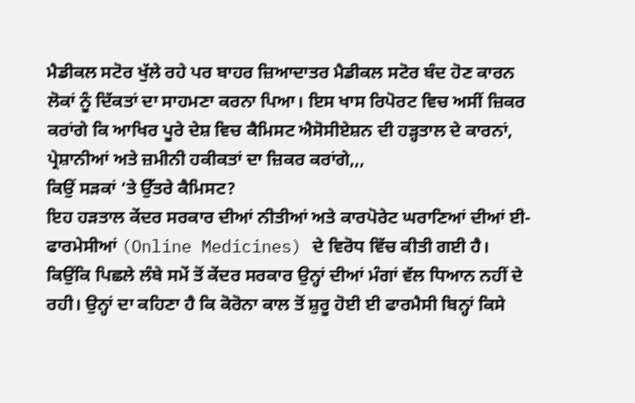ਮੈਡੀਕਲ ਸਟੋਰ ਖੁੱਲੇ ਰਹੇ ਪਰ ਬਾਹਰ ਜ਼ਿਆਦਾਤਰ ਮੈਡੀਕਲ ਸਟੋਰ ਬੰਦ ਹੋਣ ਕਾਰਨ ਲੋਕਾਂ ਨੂੰ ਦਿੱਕਤਾਂ ਦਾ ਸਾਹਮਣਾ ਕਰਨਾ ਪਿਆ। ਇਸ ਖਾਸ ਰਿਪੋਰਟ ਵਿਚ ਅਸੀਂ ਜ਼ਿਕਰ ਕਰਾਂਗੇ ਕਿ ਆਖਿਰ ਪੂਰੇ ਦੇਸ਼ ਵਿਚ ਕੈਮਿਸਟ ਐਸੋਸੀਏਸ਼ਨ ਦੀ ਹੜ੍ਹਤਾਲ ਦੇ ਕਾਰਨਾਂ, ਪ੍ਰੇਸ਼ਾਨੀਆਂ ਅਤੇ ਜ਼ਮੀਨੀ ਹਕੀਕਤਾਂ ਦਾ ਜ਼ਿਕਰ ਕਰਾਂਗੇ,,,
ਕਿਉਂ ਸੜਕਾਂ ‘ਤੇ ਉੱਤਰੇ ਕੈਮਿਸਟ?
ਇਹ ਹੜਤਾਲ ਕੇਂਦਰ ਸਰਕਾਰ ਦੀਆਂ ਨੀਤੀਆਂ ਅਤੇ ਕਾਰਪੋਰੇਟ ਘਰਾਣਿਆਂ ਦੀਆਂ ਈ-ਫਾਰਮੇਸੀਆਂ (Online Medicines) ਦੇ ਵਿਰੋਧ ਵਿੱਚ ਕੀਤੀ ਗਈ ਹੈ। ਕਿਉਂਕਿ ਪਿਛਲੇ ਲੰਬੇ ਸਮੇਂ ਤੋਂ ਕੇਂਦਰ ਸਰਕਾਰ ਉਨ੍ਹਾਂ ਦੀਆਂ ਮੰਗਾਂ ਵੱਲ ਧਿਆਨ ਨਹੀਂ ਦੇ ਰਹੀ। ਉਨ੍ਹਾਂ ਦਾ ਕਹਿਣਾ ਹੈ ਕਿ ਕੋਰੋਨਾ ਕਾਲ ਤੋਂ ਸ਼ੁਰੂ ਹੋਈ ਈ ਫਾਰਮੈਸੀ ਬਿਨ੍ਹਾਂ ਕਿਸੇ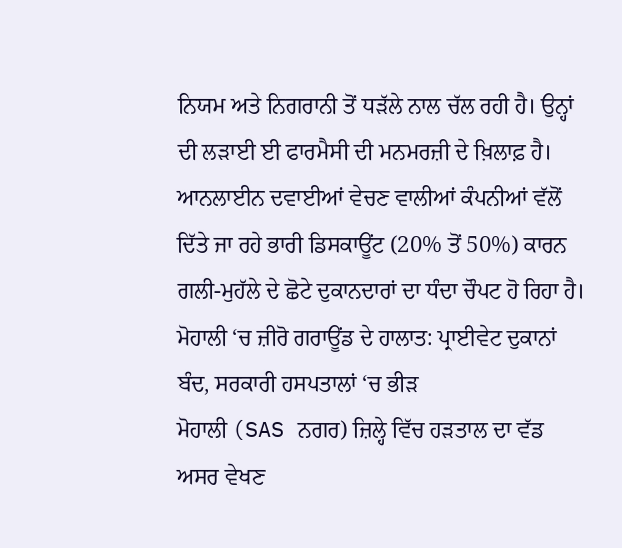ਨਿਯਮ ਅਤੇ ਨਿਗਰਾਨੀ ਤੋਂ ਧੜੱਲੇ ਨਾਲ ਚੱਲ ਰਹੀ ਹੈ। ਉਨ੍ਹਾਂ ਦੀ ਲੜਾਈ ਈ ਫਾਰਮੈਸੀ ਦੀ ਮਨਮਰਜ਼ੀ ਦੇ ਖ਼ਿਲਾਫ਼ ਹੈ। ਆਨਲਾਈਨ ਦਵਾਈਆਂ ਵੇਚਣ ਵਾਲੀਆਂ ਕੰਪਨੀਆਂ ਵੱਲੋਂ ਦਿੱਤੇ ਜਾ ਰਹੇ ਭਾਰੀ ਡਿਸਕਾਊਂਟ (20% ਤੋਂ 50%) ਕਾਰਨ ਗਲੀ-ਮੁਹੱਲੇ ਦੇ ਛੋਟੇ ਦੁਕਾਨਦਾਰਾਂ ਦਾ ਧੰਦਾ ਚੌਪਟ ਹੋ ਰਿਹਾ ਹੈ।
ਮੋਹਾਲੀ ‘ਚ ਜ਼ੀਰੋ ਗਰਾਊਂਡ ਦੇ ਹਾਲਾਤ: ਪ੍ਰਾਈਵੇਟ ਦੁਕਾਨਾਂ ਬੰਦ, ਸਰਕਾਰੀ ਹਸਪਤਾਲਾਂ ‘ਚ ਭੀੜ
ਮੋਹਾਲੀ (SAS ਨਗਰ) ਜ਼ਿਲ੍ਹੇ ਵਿੱਚ ਹੜਤਾਲ ਦਾ ਵੱਡ ਅਸਰ ਵੇਖਣ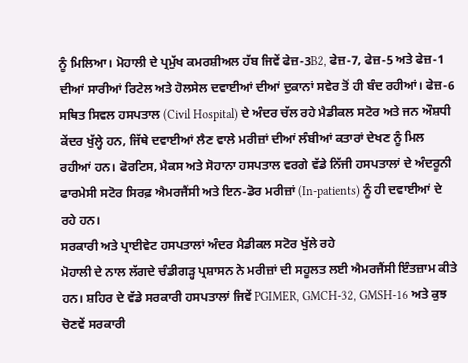ਨੂੰ ਮਿਲਿਆ। ਮੋਹਾਲੀ ਦੇ ਪ੍ਰਮੁੱਖ ਕਮਰਸ਼ੀਅਲ ਹੱਬ ਜਿਵੇਂ ਫੇਜ਼-3B2, ਫੇਜ਼-7, ਫੇਜ਼-5 ਅਤੇ ਫੇਜ਼-1 ਦੀਆਂ ਸਾਰੀਆਂ ਰਿਟੇਲ ਅਤੇ ਹੋਲਸੇਲ ਦਵਾਈਆਂ ਦੀਆਂ ਦੁਕਾਨਾਂ ਸਵੇਰ ਤੋਂ ਹੀ ਬੰਦ ਰਹੀਆਂ। ਫੇਜ਼-6 ਸਥਿਤ ਸਿਵਲ ਹਸਪਤਾਲ (Civil Hospital) ਦੇ ਅੰਦਰ ਚੱਲ ਰਹੇ ਮੈਡੀਕਲ ਸਟੋਰ ਅਤੇ ਜਨ ਔਸ਼ਧੀ ਕੇਂਦਰ ਖੁੱਲ੍ਹੇ ਹਨ, ਜਿੱਥੇ ਦਵਾਈਆਂ ਲੈਣ ਵਾਲੇ ਮਰੀਜ਼ਾਂ ਦੀਆਂ ਲੰਬੀਆਂ ਕਤਾਰਾਂ ਦੇਖਣ ਨੂੰ ਮਿਲ ਰਹੀਆਂ ਹਨ। ਫੋਰਟਿਸ, ਮੈਕਸ ਅਤੇ ਸੋਹਾਨਾ ਹਸਪਤਾਲ ਵਰਗੇ ਵੱਡੇ ਨਿੱਜੀ ਹਸਪਤਾਲਾਂ ਦੇ ਅੰਦਰੂਨੀ ਫਾਰਮੇਸੀ ਸਟੋਰ ਸਿਰਫ਼ ਐਮਰਜੈਂਸੀ ਅਤੇ ਇਨ-ਡੋਰ ਮਰੀਜ਼ਾਂ (In-patients) ਨੂੰ ਹੀ ਦਵਾਈਆਂ ਦੇ ਰਹੇ ਹਨ।
ਸਰਕਾਰੀ ਅਤੇ ਪ੍ਰਾਈਵੇਟ ਹਸਪਤਾਲਾਂ ਅੰਦਰ ਮੈਡੀਕਲ ਸਟੋਰ ਖੁੱਲੇ ਰਹੇ
ਮੋਹਾਲੀ ਦੇ ਨਾਲ ਲੱਗਦੇ ਚੰਡੀਗੜ੍ਹ ਪ੍ਰਸ਼ਾਸਨ ਨੇ ਮਰੀਜ਼ਾਂ ਦੀ ਸਹੂਲਤ ਲਈ ਐਮਰਜੈਂਸੀ ਇੰਤਜ਼ਾਮ ਕੀਤੇ ਹਨ। ਸ਼ਹਿਰ ਦੇ ਵੱਡੇ ਸਰਕਾਰੀ ਹਸਪਤਾਲਾਂ ਜਿਵੇਂ PGIMER, GMCH-32, GMSH-16 ਅਤੇ ਕੁਝ ਚੋਣਵੇਂ ਸਰਕਾਰੀ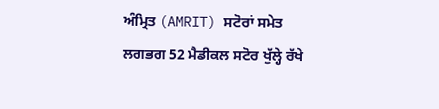ਅੰਮ੍ਰਿਤ (AMRIT) ਸਟੋਰਾਂ ਸਮੇਤ ਲਗਭਗ 52 ਮੈਡੀਕਲ ਸਟੋਰ ਖੁੱਲ੍ਹੇ ਰੱਖੇ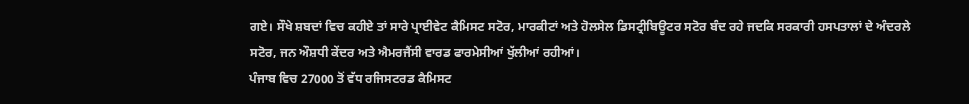ਗਏ। ਸੌਖੇ ਸ਼ਬਦਾਂ ਵਿਚ ਕਹੀਏ ਤਾਂ ਸਾਰੇ ਪ੍ਰਾਈਵੇਟ ਕੈਮਿਸਟ ਸਟੋਰ, ਮਾਰਕੀਟਾਂ ਅਤੇ ਹੋਲਸੇਲ ਡਿਸਟ੍ਰੀਬਿਊਟਰ ਸਟੋਰ ਬੰਦ ਰਹੇ ਜਦਕਿ ਸਰਕਾਰੀ ਹਸਪਤਾਲਾਂ ਦੇ ਅੰਦਰਲੇ ਸਟੋਰ, ਜਨ ਔਸ਼ਧੀ ਕੇਂਦਰ ਅਤੇ ਐਮਰਜੈਂਸੀ ਵਾਰਡ ਫਾਰਮੇਸੀਆਂ ਖੁੱਲੀਆਂ ਰਹੀਆਂ।
ਪੰਜਾਬ ਵਿਚ 27000 ਤੋਂ ਵੱਧ ਰਜਿਸਟਰਡ ਕੈਮਿਸਟ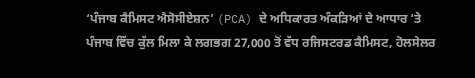‘ਪੰਜਾਬ ਕੈਮਿਸਟ ਐਸੋਸੀਏਸ਼ਨ’ (PCA) ਦੇ ਅਧਿਕਾਰਤ ਅੰਕੜਿਆਂ ਦੇ ਆਧਾਰ ‘ਤੇ ਪੰਜਾਬ ਵਿੱਚ ਕੁੱਲ ਮਿਲਾ ਕੇ ਲਗਭਗ 27,000 ਤੋਂ ਵੱਧ ਰਜਿਸਟਰਡ ਕੈਮਿਸਟ, ਹੋਲਸੇਲਰ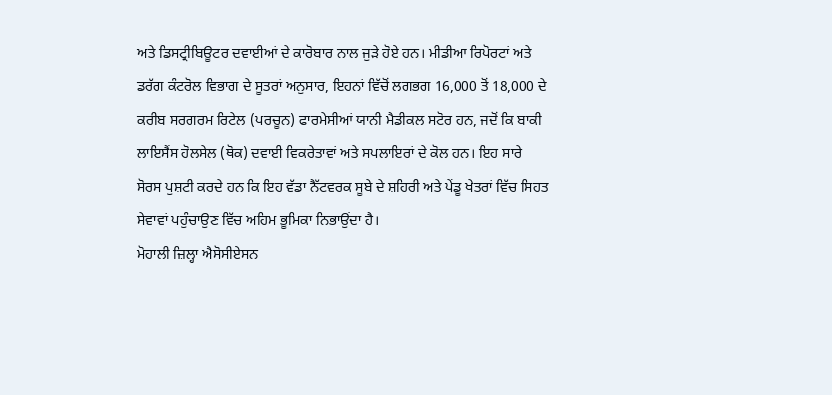ਅਤੇ ਡਿਸਟ੍ਰੀਬਿਊਟਰ ਦਵਾਈਆਂ ਦੇ ਕਾਰੋਬਾਰ ਨਾਲ ਜੁੜੇ ਹੋਏ ਹਨ। ਮੀਡੀਆ ਰਿਪੋਰਟਾਂ ਅਤੇ ਡਰੱਗ ਕੰਟਰੋਲ ਵਿਭਾਗ ਦੇ ਸੂਤਰਾਂ ਅਨੁਸਾਰ, ਇਹਨਾਂ ਵਿੱਚੋਂ ਲਗਭਗ 16,000 ਤੋਂ 18,000 ਦੇ ਕਰੀਬ ਸਰਗਰਮ ਰਿਟੇਲ (ਪਰਚੂਨ) ਫਾਰਮੇਸੀਆਂ ਯਾਨੀ ਮੈਡੀਕਲ ਸਟੋਰ ਹਨ, ਜਦੋਂ ਕਿ ਬਾਕੀ ਲਾਇਸੈਂਸ ਹੋਲਸੇਲ (ਥੋਕ) ਦਵਾਈ ਵਿਕਰੇਤਾਵਾਂ ਅਤੇ ਸਪਲਾਇਰਾਂ ਦੇ ਕੋਲ ਹਨ। ਇਹ ਸਾਰੇ ਸੋਰਸ ਪੁਸ਼ਟੀ ਕਰਦੇ ਹਨ ਕਿ ਇਹ ਵੱਡਾ ਨੈੱਟਵਰਕ ਸੂਬੇ ਦੇ ਸ਼ਹਿਰੀ ਅਤੇ ਪੇਂਡੂ ਖੇਤਰਾਂ ਵਿੱਚ ਸਿਹਤ ਸੇਵਾਵਾਂ ਪਹੁੰਚਾਉਣ ਵਿੱਚ ਅਹਿਮ ਭੂਮਿਕਾ ਨਿਭਾਉਂਦਾ ਹੈ।
ਮੋਹਾਲੀ ਜ਼ਿਲ੍ਹਾ ਐਸੋਸੀਏਸਨ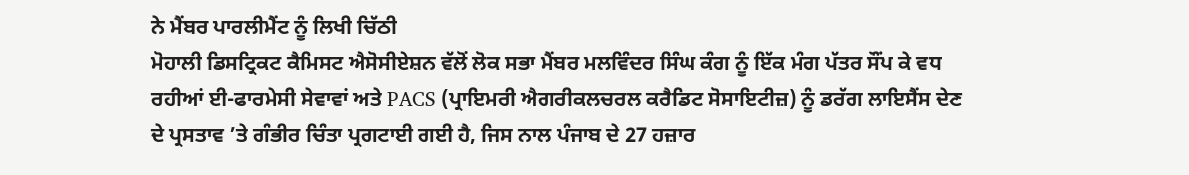ਨੇ ਮੈਂਬਰ ਪਾਰਲੀਮੈਂਟ ਨੂੰ ਲਿਖੀ ਚਿੱਠੀ
ਮੋਹਾਲੀ ਡਿਸਟ੍ਰਿਕਟ ਕੈਮਿਸਟ ਐਸੋਸੀਏਸ਼ਨ ਵੱਲੋਂ ਲੋਕ ਸਭਾ ਮੈਂਬਰ ਮਲਵਿੰਦਰ ਸਿੰਘ ਕੰਗ ਨੂੰ ਇੱਕ ਮੰਗ ਪੱਤਰ ਸੌਂਪ ਕੇ ਵਧ ਰਹੀਆਂ ਈ-ਫਾਰਮੇਸੀ ਸੇਵਾਵਾਂ ਅਤੇ PACS (ਪ੍ਰਾਇਮਰੀ ਐਗਰੀਕਲਚਰਲ ਕਰੈਡਿਟ ਸੋਸਾਇਟੀਜ਼) ਨੂੰ ਡਰੱਗ ਲਾਇਸੈਂਸ ਦੇਣ ਦੇ ਪ੍ਰਸਤਾਵ ’ਤੇ ਗੰਭੀਰ ਚਿੰਤਾ ਪ੍ਰਗਟਾਈ ਗਈ ਹੈ, ਜਿਸ ਨਾਲ ਪੰਜਾਬ ਦੇ 27 ਹਜ਼ਾਰ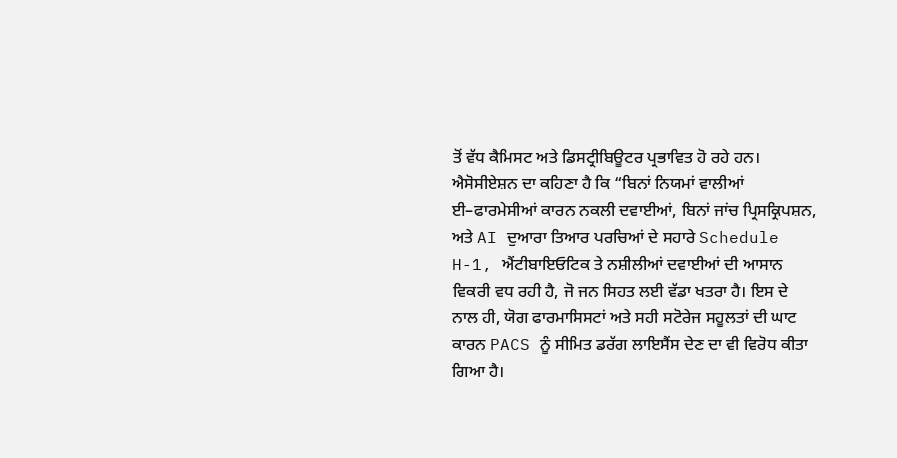ਤੋਂ ਵੱਧ ਕੈਮਿਸਟ ਅਤੇ ਡਿਸਟ੍ਰੀਬਿਊਟਰ ਪ੍ਰਭਾਵਿਤ ਹੋ ਰਹੇ ਹਨ। ਐਸੋਸੀਏਸ਼ਨ ਦਾ ਕਹਿਣਾ ਹੈ ਕਿ “ਬਿਨਾਂ ਨਿਯਮਾਂ ਵਾਲੀਆਂ ਈ–ਫਾਰਮੇਸੀਆਂ ਕਾਰਨ ਨਕਲੀ ਦਵਾਈਆਂ, ਬਿਨਾਂ ਜਾਂਚ ਪ੍ਰਿਸਕ੍ਰਿਪਸ਼ਨ, ਅਤੇ AI ਦੁਆਰਾ ਤਿਆਰ ਪਰਚਿਆਂ ਦੇ ਸਹਾਰੇ Schedule H-1, ਐਂਟੀਬਾਇਓਟਿਕ ਤੇ ਨਸ਼ੀਲੀਆਂ ਦਵਾਈਆਂ ਦੀ ਆਸਾਨ ਵਿਕਰੀ ਵਧ ਰਹੀ ਹੈ, ਜੋ ਜਨ ਸਿਹਤ ਲਈ ਵੱਡਾ ਖਤਰਾ ਹੈ। ਇਸ ਦੇ ਨਾਲ ਹੀ, ਯੋਗ ਫਾਰਮਾਸਿਸਟਾਂ ਅਤੇ ਸਹੀ ਸਟੋਰੇਜ ਸਹੂਲਤਾਂ ਦੀ ਘਾਟ ਕਾਰਨ PACS ਨੂੰ ਸੀਮਿਤ ਡਰੱਗ ਲਾਇਸੈਂਸ ਦੇਣ ਦਾ ਵੀ ਵਿਰੋਧ ਕੀਤਾ ਗਿਆ ਹੈ।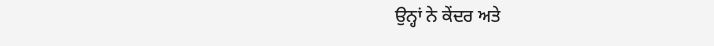ਉਨ੍ਹਾਂ ਨੇ ਕੇਂਦਰ ਅਤੇ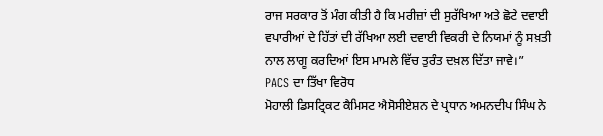ਰਾਜ ਸਰਕਾਰ ਤੋਂ ਮੰਗ ਕੀਤੀ ਹੈ ਕਿ ਮਰੀਜ਼ਾਂ ਦੀ ਸੁਰੱਖਿਆ ਅਤੇ ਛੋਟੇ ਦਵਾਈ ਵਪਾਰੀਆਂ ਦੇ ਹਿੱਤਾਂ ਦੀ ਰੱਖਿਆ ਲਈ ਦਵਾਈ ਵਿਕਰੀ ਦੇ ਨਿਯਮਾਂ ਨੂੰ ਸਖ਼ਤੀ ਨਾਲ ਲਾਗੂ ਕਰਦਿਆਂ ਇਸ ਮਾਮਲੇ ਵਿੱਚ ਤੁਰੰਤ ਦਖ਼ਲ ਦਿੱਤਾ ਜਾਵੇ।”
PACS ਦਾ ਤਿੱਖਾ ਵਿਰੋਧ
ਮੋਹਾਲੀ ਡਿਸਟ੍ਰਿਕਟ ਕੈਮਿਸਟ ਐਸੋਸੀਏਸ਼ਨ ਦੇ ਪ੍ਰਧਾਨ ਅਮਨਦੀਪ ਸਿੰਘ ਨੇ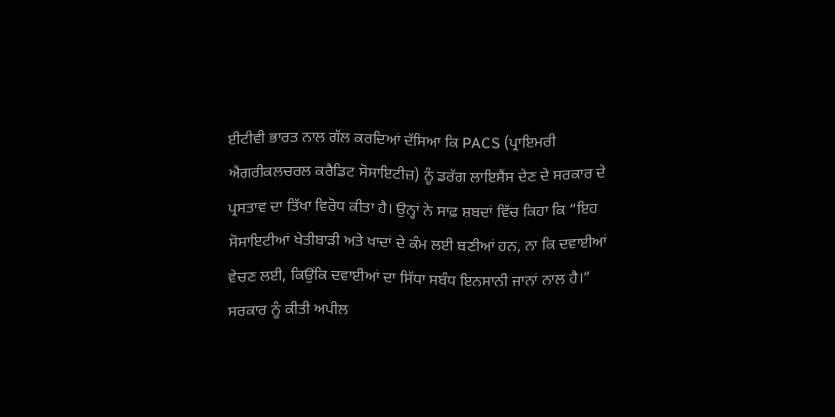ਈਟੀਵੀ ਭਾਰਤ ਨਾਲ ਗੱਲ ਕਰਦਿਆਂ ਦੱਸਿਆ ਕਿ PACS (ਪ੍ਰਾਇਮਰੀ ਐਗਰੀਕਲਚਰਲ ਕਰੈਡਿਟ ਸੋਸਾਇਟੀਜ਼) ਨੂੰ ਡਰੱਗ ਲਾਇਸੈਂਸ ਦੇਣ ਦੇ ਸਰਕਾਰ ਦੇ ਪ੍ਰਸਤਾਵ ਦਾ ਤਿੱਖਾ ਵਿਰੋਧ ਕੀਤਾ ਹੈ। ਉਨ੍ਹਾਂ ਨੇ ਸਾਫ਼ ਸ਼ਬਦਾਂ ਵਿੱਚ ਕਿਹਾ ਕਿ “ਇਹ ਸੋਸਾਇਟੀਆਂ ਖੇਤੀਬਾੜੀ ਅਤੇ ਖਾਦਾਂ ਦੇ ਕੰਮ ਲਈ ਬਣੀਆਂ ਹਨ, ਨਾ ਕਿ ਦਵਾਈਆਂ ਵੇਚਣ ਲਈ, ਕਿਉਂਕਿ ਦਵਾਈਆਂ ਦਾ ਸਿੱਧਾ ਸਬੰਧ ਇਨਸਾਨੀ ਜਾਨਾਂ ਨਾਲ ਹੈ।”
ਸਰਕਾਰ ਨੂੰ ਕੀਤੀ ਅਪੀਲ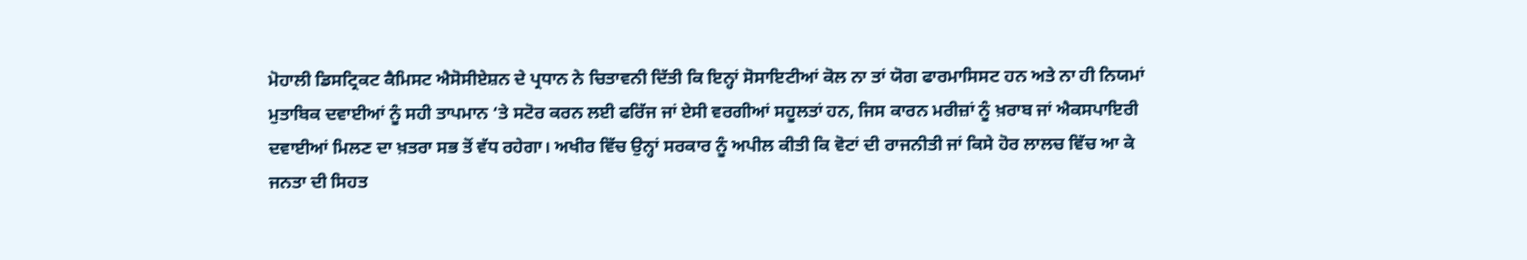ਮੋਹਾਲੀ ਡਿਸਟ੍ਰਿਕਟ ਕੈਮਿਸਟ ਐਸੋਸੀਏਸ਼ਨ ਦੇ ਪ੍ਰਧਾਨ ਨੇ ਚਿਤਾਵਨੀ ਦਿੱਤੀ ਕਿ ਇਨ੍ਹਾਂ ਸੋਸਾਇਟੀਆਂ ਕੋਲ ਨਾ ਤਾਂ ਯੋਗ ਫਾਰਮਾਸਿਸਟ ਹਨ ਅਤੇ ਨਾ ਹੀ ਨਿਯਮਾਂ ਮੁਤਾਬਿਕ ਦਵਾਈਆਂ ਨੂੰ ਸਹੀ ਤਾਪਮਾਨ ‘ਤੇ ਸਟੋਰ ਕਰਨ ਲਈ ਫਰਿੱਜ ਜਾਂ ਏਸੀ ਵਰਗੀਆਂ ਸਹੂਲਤਾਂ ਹਨ, ਜਿਸ ਕਾਰਨ ਮਰੀਜ਼ਾਂ ਨੂੰ ਖ਼ਰਾਬ ਜਾਂ ਐਕਸਪਾਇਰੀ ਦਵਾਈਆਂ ਮਿਲਣ ਦਾ ਖ਼ਤਰਾ ਸਭ ਤੋਂ ਵੱਧ ਰਹੇਗਾ। ਅਖੀਰ ਵਿੱਚ ਉਨ੍ਹਾਂ ਸਰਕਾਰ ਨੂੰ ਅਪੀਲ ਕੀਤੀ ਕਿ ਵੋਟਾਂ ਦੀ ਰਾਜਨੀਤੀ ਜਾਂ ਕਿਸੇ ਹੋਰ ਲਾਲਚ ਵਿੱਚ ਆ ਕੇ ਜਨਤਾ ਦੀ ਸਿਹਤ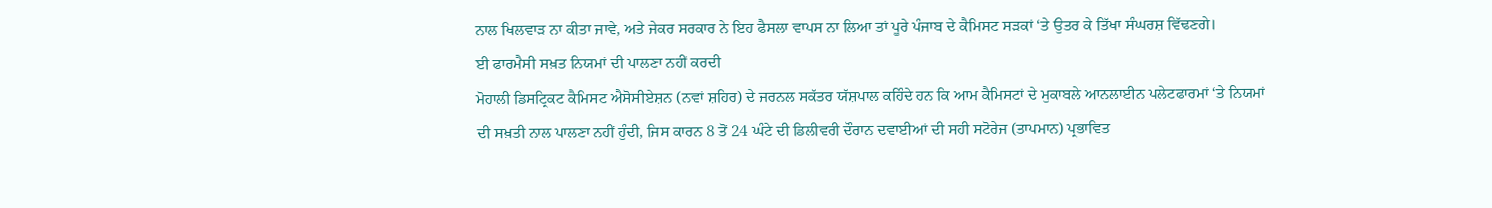ਨਾਲ ਖਿਲਵਾੜ ਨਾ ਕੀਤਾ ਜਾਵੇ, ਅਤੇ ਜੇਕਰ ਸਰਕਾਰ ਨੇ ਇਹ ਫੈਸਲਾ ਵਾਪਸ ਨਾ ਲਿਆ ਤਾਂ ਪੂਰੇ ਪੰਜਾਬ ਦੇ ਕੈਮਿਸਟ ਸੜਕਾਂ ‘ਤੇ ਉਤਰ ਕੇ ਤਿੱਖਾ ਸੰਘਰਸ਼ ਵਿੱਢਣਗੇ।
ਈ ਫਾਰਮੈਸੀ ਸਖ਼ਤ ਨਿਯਮਾਂ ਦੀ ਪਾਲਣਾ ਨਹੀਂ ਕਰਦੀ
ਮੋਹਾਲੀ ਡਿਸਟ੍ਰਿਕਟ ਕੈਮਿਸਟ ਐਸੋਸੀਏਸ਼ਨ (ਨਵਾਂ ਸ਼ਹਿਰ) ਦੇ ਜਰਨਲ ਸਕੱਤਰ ਯੱਸ਼ਪਾਲ ਕਹਿੰਦੇ ਹਨ ਕਿ ਆਮ ਕੈਮਿਸਟਾਂ ਦੇ ਮੁਕਾਬਲੇ ਆਨਲਾਈਨ ਪਲੇਟਫਾਰਮਾਂ ‘ਤੇ ਨਿਯਮਾਂ ਦੀ ਸਖ਼ਤੀ ਨਾਲ ਪਾਲਣਾ ਨਹੀਂ ਹੁੰਦੀ, ਜਿਸ ਕਾਰਨ 8 ਤੋਂ 24 ਘੰਟੇ ਦੀ ਡਿਲੀਵਰੀ ਦੌਰਾਨ ਦਵਾਈਆਂ ਦੀ ਸਹੀ ਸਟੋਰੇਜ (ਤਾਪਮਾਨ) ਪ੍ਰਭਾਵਿਤ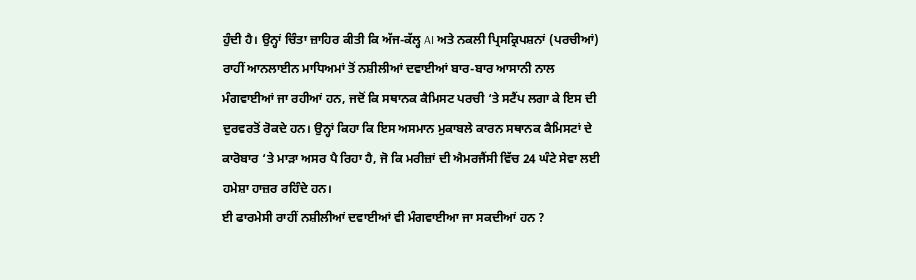ਹੁੰਦੀ ਹੈ। ਉਨ੍ਹਾਂ ਚਿੰਤਾ ਜ਼ਾਹਿਰ ਕੀਤੀ ਕਿ ਅੱਜ-ਕੱਲ੍ਹ AI ਅਤੇ ਨਕਲੀ ਪ੍ਰਿਸਕ੍ਰਿਪਸ਼ਨਾਂ (ਪਰਚੀਆਂ) ਰਾਹੀਂ ਆਨਲਾਈਨ ਮਾਧਿਅਮਾਂ ਤੋਂ ਨਸ਼ੀਲੀਆਂ ਦਵਾਈਆਂ ਬਾਰ-ਬਾਰ ਆਸਾਨੀ ਨਾਲ ਮੰਗਵਾਈਆਂ ਜਾ ਰਹੀਆਂ ਹਨ, ਜਦੋਂ ਕਿ ਸਥਾਨਕ ਕੈਮਿਸਟ ਪਰਚੀ ‘ਤੇ ਸਟੈਂਪ ਲਗਾ ਕੇ ਇਸ ਦੀ ਦੁਰਵਰਤੋਂ ਰੋਕਦੇ ਹਨ। ਉਨ੍ਹਾਂ ਕਿਹਾ ਕਿ ਇਸ ਅਸਮਾਨ ਮੁਕਾਬਲੇ ਕਾਰਨ ਸਥਾਨਕ ਕੈਮਿਸਟਾਂ ਦੇ ਕਾਰੋਬਾਰ ‘ਤੇ ਮਾੜਾ ਅਸਰ ਪੈ ਰਿਹਾ ਹੈ, ਜੋ ਕਿ ਮਰੀਜ਼ਾਂ ਦੀ ਐਮਰਜੈਂਸੀ ਵਿੱਚ 24 ਘੰਟੇ ਸੇਵਾ ਲਈ ਹਮੇਸ਼ਾ ਹਾਜ਼ਰ ਰਹਿੰਦੇ ਹਨ।
ਈ ਫਾਰਮੇਸੀ ਰਾਹੀਂ ਨਸ਼ੀਲੀਆਂ ਦਵਾਈਆਂ ਵੀ ਮੰਗਵਾਈਆ ਜਾ ਸਕਦੀਆਂ ਹਨ ?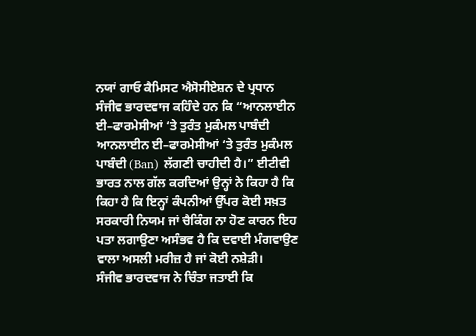ਨਯਾਂ ਗਾਓ ਕੈਮਿਸਟ ਐਸੋਸੀਏਸ਼ਨ ਦੇ ਪ੍ਰਧਾਨ ਸੰਜੀਵ ਭਾਰਦਵਾਜ ਕਹਿੰਦੇ ਹਨ ਕਿ “ਆਨਲਾਈਨ ਈ–ਫਾਰਮੇਸੀਆਂ ‘ਤੇ ਤੁਰੰਤ ਮੁਕੰਮਲ ਪਾਬੰਦੀ ਆਨਲਾਈਨ ਈ–ਫਾਰਮੇਸੀਆਂ ‘ਤੇ ਤੁਰੰਤ ਮੁਕੰਮਲ ਪਾਬੰਦੀ (Ban) ਲੱਗਣੀ ਚਾਹੀਦੀ ਹੈ।” ਈਟੀਵੀ ਭਾਰਤ ਨਾਲ ਗੱਲ ਕਰਦਿਆਂ ਉਨ੍ਹਾਂ ਨੇ ਕਿਹਾ ਹੈ ਕਿ ਕਿਹਾ ਹੈ ਕਿ ਇਨ੍ਹਾਂ ਕੰਪਨੀਆਂ ਉੱਪਰ ਕੋਈ ਸਖ਼ਤ ਸਰਕਾਰੀ ਨਿਯਮ ਜਾਂ ਚੈਕਿੰਗ ਨਾ ਹੋਣ ਕਾਰਨ ਇਹ ਪਤਾ ਲਗਾਉਣਾ ਅਸੰਭਵ ਹੈ ਕਿ ਦਵਾਈ ਮੰਗਵਾਉਣ ਵਾਲਾ ਅਸਲੀ ਮਰੀਜ਼ ਹੈ ਜਾਂ ਕੋਈ ਨਸ਼ੇੜੀ।
ਸੰਜੀਵ ਭਾਰਦਵਾਜ ਨੇ ਚਿੰਤਾ ਜਤਾਈ ਕਿ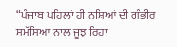“ਪੰਜਾਬ ਪਹਿਲਾਂ ਹੀ ਨਸ਼ਿਆਂ ਦੀ ਗੰਭੀਰ ਸਮੱਸਿਆ ਨਾਲ ਜੂਝ ਰਿਹਾ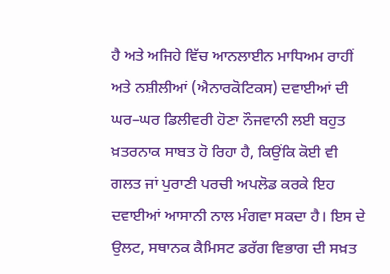ਹੈ ਅਤੇ ਅਜਿਹੇ ਵਿੱਚ ਆਨਲਾਈਨ ਮਾਧਿਅਮ ਰਾਹੀਂ ਅਤੇ ਨਸ਼ੀਲੀਆਂ (ਐਨਾਰਕੋਟਿਕਸ) ਦਵਾਈਆਂ ਦੀ ਘਰ–ਘਰ ਡਿਲੀਵਰੀ ਹੋਣਾ ਨੌਜਵਾਨੀ ਲਈ ਬਹੁਤ ਖ਼ਤਰਨਾਕ ਸਾਬਤ ਹੋ ਰਿਹਾ ਹੈ, ਕਿਉਂਕਿ ਕੋਈ ਵੀ ਗਲਤ ਜਾਂ ਪੁਰਾਣੀ ਪਰਚੀ ਅਪਲੋਡ ਕਰਕੇ ਇਹ ਦਵਾਈਆਂ ਆਸਾਨੀ ਨਾਲ ਮੰਗਵਾ ਸਕਦਾ ਹੈ। ਇਸ ਦੇ ਉਲਟ, ਸਥਾਨਕ ਕੈਮਿਸਟ ਡਰੱਗ ਵਿਭਾਗ ਦੀ ਸਖ਼ਤ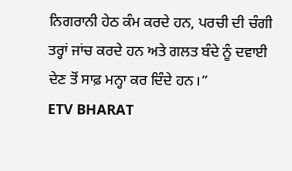ਨਿਗਰਾਨੀ ਹੇਠ ਕੰਮ ਕਰਦੇ ਹਨ, ਪਰਚੀ ਦੀ ਚੰਗੀ ਤਰ੍ਹਾਂ ਜਾਂਚ ਕਰਦੇ ਹਨ ਅਤੇ ਗਲਤ ਬੰਦੇ ਨੂੰ ਦਵਾਈ ਦੇਣ ਤੋਂ ਸਾਫ਼ ਮਨ੍ਹਾ ਕਰ ਦਿੰਦੇ ਹਨ।”
ETV BHARAT